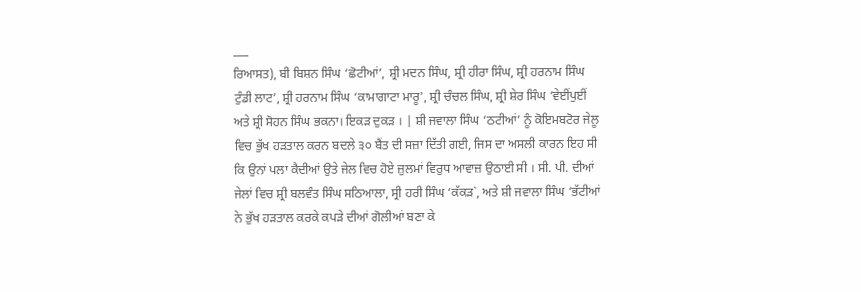___
ਰਿਆਸਤ), ਬੀ ਬਿਸ਼ਨ ਸਿੰਘ ‘ਛੋਟੀਆਂ’, ਸ਼੍ਰੀ ਮਦਨ ਸਿੰਘ, ਸ਼੍ਰੀ ਹੀਰਾ ਸਿੰਘ, ਸ਼੍ਰੀ ਹਰਨਾਮ ਸਿੰਘ ਟੁੰਡੀ ਲਾਟ’, ਸ਼੍ਰੀ ਹਰਨਾਮ ਸਿੰਘ ‘ਕਾਮਾਗਾਟਾ ਮਾਰੂ', ਸ਼੍ਰੀ ਚੰਚਲ ਸਿੰਘ, ਸ਼੍ਰੀ ਸ਼ੇਰ ਸਿੰਘ ‘ਵੇਈਂਪੁਈਂ ਅਤੇ ਸ਼੍ਰੀ ਸੋਹਨ ਸਿੰਘ ਭਕਨਾ। ਇਕੜ ਦੁਕੜ । | ਸ਼ੀ ਜਵਾਲਾ ਸਿੰਘ ‘ਠਟੀਆਂ’ ਨੂੰ ਕੋਇਮਬਟੋਰ ਜੇਲੂ ਵਿਚ ਭੁੱਖ ਹੜਤਾਲ ਕਰਨ ਬਦਲੇ ੩੦ ਬੈਂਤ ਦੀ ਸਜ਼ਾ ਦਿੱਤੀ ਗਈ, ਜਿਸ ਦਾ ਅਸਲੀ ਕਾਰਨ ਇਹ ਸੀ ਕਿ ਉਨਾਂ ਪਲਾ ਕੈਦੀਆਂ ਉਤੇ ਜੇਲ ਵਿਚ ਹੋਏ ਜ਼ੁਲਮਾਂ ਵਿਰੁਧ ਆਵਾਜ਼ ਉਠਾਈ ਸੀ । ਸੀ. ਪੀ. ਦੀਆਂ ਜੇਲਾਂ ਵਿਚ ਸ਼੍ਰੀ ਬਲਵੰਤ ਸਿੰਘ ਸਠਿਆਲਾ, ਸ੍ਰੀ ਹਰੀ ਸਿੰਘ ‘ਕੱਕੜ`, ਅਤੇ ਸ਼ੀ ਜਵਾਲਾ ਸਿੰਘ ‘ਭੱਟੀਆਂ ਨੇ ਭੁੱਖ ਹੜਤਾਲ ਕਰਕੇ ਕਪੜੇ ਦੀਆਂ ਗੋਲੀਆਂ ਬਣਾ ਕੇ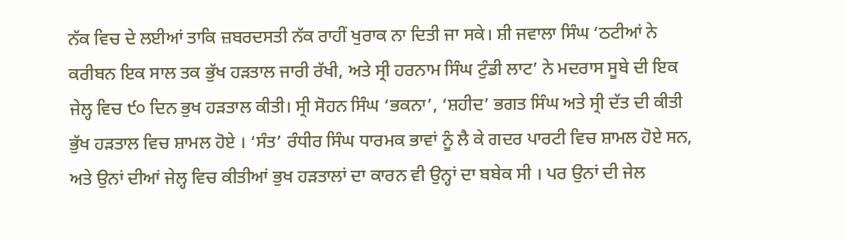ਨੱਕ ਵਿਚ ਦੇ ਲਈਆਂ ਤਾਕਿ ਜ਼ਬਰਦਸਤੀ ਨੱਕ ਰਾਹੀਂ ਖੁਰਾਕ ਨਾ ਦਿਤੀ ਜਾ ਸਕੇ। ਸ਼ੀ ਜਵਾਲਾ ਸਿੰਘ ‘ਠਟੀਆਂ ਨੇ ਕਰੀਬਨ ਇਕ ਸਾਲ ਤਕ ਭੁੱਖ ਹੜਤਾਲ ਜਾਰੀ ਰੱਖੀ, ਅਤੇ ਸ੍ਰੀ ਹਰਨਾਮ ਸਿੰਘ ਟੁੰਡੀ ਲਾਟ’ ਨੇ ਮਦਰਾਸ ਸੂਬੇ ਦੀ ਇਕ ਜੇਲ੍ਹ ਵਿਚ ੯੦ ਦਿਨ ਭੁਖ ਹੜਤਾਲ ਕੀਤੀ। ਸ੍ਰੀ ਸੋਹਨ ਸਿੰਘ ‘ਭਕਨਾ’, ‘ਸ਼ਹੀਦ’ ਭਗਤ ਸਿੰਘ ਅਤੇ ਸ੍ਰੀ ਦੱਤ ਦੀ ਕੀਤੀ ਭੁੱਖ ਹੜਤਾਲ ਵਿਚ ਸ਼ਾਮਲ ਹੋਏ । ‘ਸੰਤ’ ਰੰਧੀਰ ਸਿੰਘ ਧਾਰਮਕ ਭਾਵਾਂ ਨੂੰ ਲੈ ਕੇ ਗਦਰ ਪਾਰਟੀ ਵਿਚ ਸ਼ਾਮਲ ਹੋਏ ਸਨ, ਅਤੇ ਉਨਾਂ ਦੀਆਂ ਜੇਲ੍ਹ ਵਿਚ ਕੀਤੀਆਂ ਭੁਖ ਹੜਤਾਲਾਂ ਦਾ ਕਾਰਨ ਵੀ ਉਨ੍ਹਾਂ ਦਾ ਬਬੇਕ ਸੀ । ਪਰ ਉਨਾਂ ਦੀ ਜੇਲ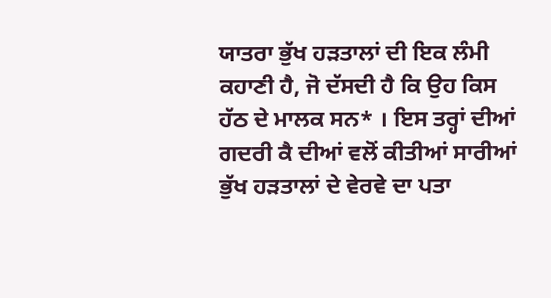ਯਾਤਰਾ ਭੁੱਖ ਹੜਤਾਲਾਂ ਦੀ ਇਕ ਲੰਮੀ ਕਹਾਣੀ ਹੈ, ਜੋ ਦੱਸਦੀ ਹੈ ਕਿ ਉਹ ਕਿਸ ਹੱਠ ਦੇ ਮਾਲਕ ਸਨ* । ਇਸ ਤਰ੍ਹਾਂ ਦੀਆਂ ਗਦਰੀ ਕੈ ਦੀਆਂ ਵਲੋਂ ਕੀਤੀਆਂ ਸਾਰੀਆਂ ਭੁੱਖ ਹੜਤਾਲਾਂ ਦੇ ਵੇਰਵੇ ਦਾ ਪਤਾ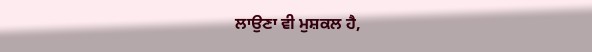ਲਾਉਣਾ ਵੀ ਮੁਸ਼ਕਲ ਹੈ,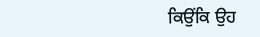ਕਿਉਂਕਿ ਉਹ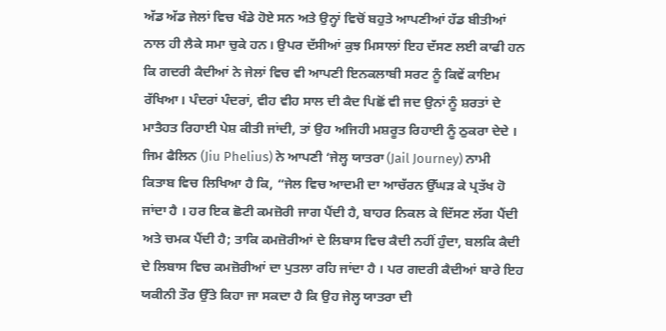ਅੱਡ ਅੱਡ ਜੇਲਾਂ ਵਿਚ ਖੰਡੇ ਹੋਏ ਸਨ ਅਤੇ ਉਨ੍ਹਾਂ ਵਿਚੋਂ ਬਹੁਤੇ ਆਪਣੀਆਂ ਹੱਡ ਬੀਤੀਆਂ ਨਾਲ ਹੀ ਲੈਕੇ ਸਮਾ ਚੁਕੇ ਹਨ। ਉਪਰ ਦੱਸੀਆਂ ਕੁਝ ਮਿਸਾਲਾਂ ਇਹ ਦੱਸਣ ਲਈ ਕਾਫੀ ਹਨ ਕਿ ਗਦਰੀ ਕੈਦੀਆਂ ਨੇ ਜੇਲਾਂ ਵਿਚ ਵੀ ਆਪਣੀ ਇਨਕਲਾਬੀ ਸਰਟ ਨੂੰ ਕਿਵੇਂ ਕਾਇਮ ਰੱਖਿਆ। ਪੰਦਰਾਂ ਪੰਦਰਾਂ, ਵੀਹ ਵੀਹ ਸਾਲ ਦੀ ਕੈਦ ਪਿਛੋਂ ਵੀ ਜਦ ਉਨਾਂ ਨੂੰ ਸ਼ਰਤਾਂ ਦੇ ਮਾਤੈਹਤ ਰਿਹਾਈ ਪੇਸ਼ ਕੀਤੀ ਜਾਂਦੀ, ਤਾਂ ਉਹ ਅਜਿਹੀ ਮਸ਼ਰੂਤ ਰਿਹਾਈ ਨੂੰ ਠੁਕਰਾ ਦੇਦੇ । ਜਿਮ ਫੈਲਿਨ (Jiu Phelius) ਨੇ ਆਪਣੀ ‘ਜੇਲ੍ਹ ਯਾਤਰਾ (Jail Journey) ਨਾਮੀ ਕਿਤਾਬ ਵਿਚ ਲਿਖਿਆ ਹੈ ਕਿ, “ਜੇਲ ਵਿਚ ਆਦਮੀ ਦਾ ਆਚੱਰਨ ਉੱਘੜ ਕੇ ਪ੍ਰਤੱਖ ਹੋ ਜਾਂਦਾ ਹੈ । ਹਰ ਇਕ ਛੋਟੀ ਕਮਜ਼ੋਰੀ ਜਾਗ ਪੈਂਦੀ ਹੈ, ਬਾਹਰ ਨਿਕਲ ਕੇ ਦਿੱਸਣ ਲੱਗ ਪੈਂਦੀ ਅਤੇ ਚਮਕ ਪੈਂਦੀ ਹੈ; ਤਾਕਿ ਕਮਜ਼ੋਰੀਆਂ ਦੇ ਲਿਬਾਸ ਵਿਚ ਕੈਦੀ ਨਹੀਂ ਹੁੰਦਾ, ਬਲਕਿ ਕੈਦੀ ਦੇ ਲਿਬਾਸ ਵਿਚ ਕਮਜ਼ੋਰੀਆਂ ਦਾ ਪੁਤਲਾ ਰਹਿ ਜਾਂਦਾ ਹੈ । ਪਰ ਗਦਰੀ ਕੈਦੀਆਂ ਬਾਰੇ ਇਹ ਯਕੀਨੀ ਤੌਰ ਉੱਤੇ ਕਿਹਾ ਜਾ ਸਕਦਾ ਹੈ ਕਿ ਉਹ ਜੇਲ੍ਹ ਯਾਤਰਾ ਦੀ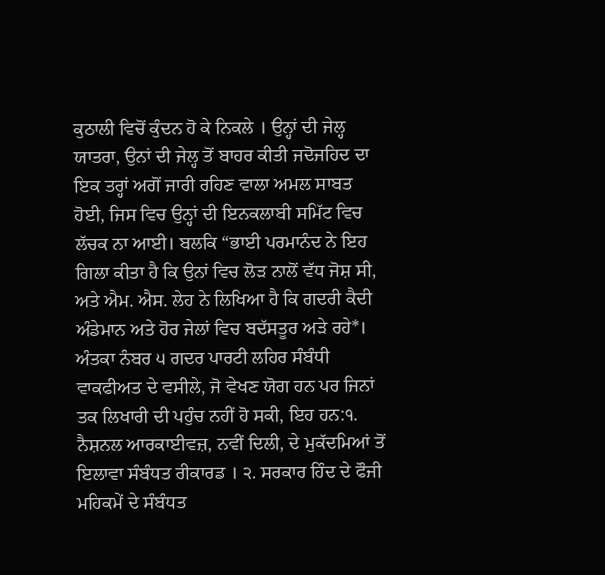ਕੁਠਾਲੀ ਵਿਚੋਂ ਕੁੰਦਨ ਹੋ ਕੇ ਨਿਕਲੇ । ਉਨ੍ਹਾਂ ਦੀ ਜੇਲ੍ਹ ਯਾਤਰਾ, ਉਨਾਂ ਦੀ ਜੇਲ੍ਹ ਤੋਂ ਬਾਹਰ ਕੀਤੀ ਜਦੋਜਹਿਦ ਦਾ ਇਕ ਤਰ੍ਹਾਂ ਅਗੋਂ ਜਾਰੀ ਰਹਿਣ ਵਾਲਾ ਅਮਲ ਸਾਬਤ ਹੋਈ, ਜਿਸ ਵਿਚ ਉਨ੍ਹਾਂ ਦੀ ਇਨਕਲਾਬੀ ਸਮਿੱਟ ਵਿਚ ਲੱਚਕ ਨਾ ਆਈ। ਬਲਕਿ “ਭਾਈ ਪਰਮਾਨੰਦ ਨੇ ਇਹ ਗਿਲਾ ਕੀਤਾ ਹੈ ਕਿ ਉਨਾਂ ਵਿਚ ਲੋੜ ਨਾਲੋਂ ਵੱਧ ਜੋਸ਼ ਸੀ, ਅਤੇ ਐਮ. ਐਸ. ਲੇਹ ਨੇ ਲਿਖਿਆ ਹੈ ਕਿ ਗਦਰੀ ਕੈਦੀ ਅੰਡੇਮਾਨ ਅਤੇ ਹੋਰ ਜੇਲਾਂ ਵਿਚ ਬਦੱਸਤੂਰ ਅੜੇ ਰਹੇ*। ਅੰਤਕਾ ਨੰਬਰ ੫ ਗਦਰ ਪਾਰਟੀ ਲਹਿਰ ਸੰਬੰਧੀ ਵਾਕਫੀਅਤ ਦੇ ਵਸੀਲੇ, ਜੋ ਵੇਖਣ ਯੋਗ ਹਨ ਪਰ ਜਿਨਾਂ ਤਕ ਲਿਖਾਰੀ ਦੀ ਪਹੁੰਚ ਨਹੀਂ ਹੋ ਸਕੀ, ਇਹ ਹਨ:੧. ਨੈਸ਼ਨਲ ਆਰਕਾਈਵਜ਼, ਨਵੀਂ ਦਿਲੀ, ਦੇ ਮੁਕੱਦਮਿਆਂ ਤੋਂ ਇਲਾਵਾ ਸੰਬੰਧਤ ਰੀਕਾਰਡ । ੨. ਸਰਕਾਰ ਹਿੰਦ ਦੇ ਫੌਜੀ ਮਹਿਕਮੇਂ ਦੇ ਸੰਬੰਧਤ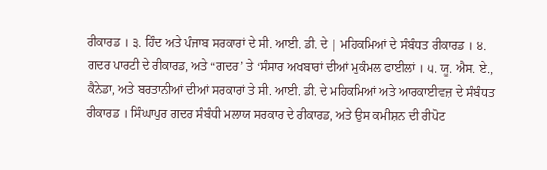ਰੀਕਾਰਡ । ੩. ਹਿੰਦ ਅਤੇ ਪੰਜਾਬ ਸਰਕਾਰਾਂ ਦੇ ਸੀ. ਆਈ. ਡੀ. ਦੇ | ਮਹਿਕਮਿਆਂ ਦੇ ਸੰਬੰਧਤ ਰੀਕਾਰਡ । ੪. ਗਦਰ ਪਾਰਟੀ ਦੇ ਰੀਕਾਰਡ, ਅਤੇ “ਗਦਰ’ ਤੇ ‘ਸੰਸਾਰ ਅਖਬਾਰਾਂ ਦੀਆਂ ਮੁਕੰਮਲ ਫਾਈਲਾਂ । ੫. ਯੂ. ਐਸ. ਏ., ਕੈਨੇਡਾ, ਅਤੇ ਬਰਤਾਨੀਆਂ ਦੀਆਂ ਸਰਕਾਰਾਂ ਤੇ ਸੀ. ਆਈ. ਡੀ. ਦੇ ਮਹਿਕਮਿਆਂ ਅਤੇ ਆਰਕਾਈਵਜ਼ ਦੇ ਸੰਬੰਧਤ ਰੀਕਾਰਡ । ਸਿੰਘਾਪੁਰ ਗਦਰ ਸੰਬੰਧੀ ਮਲਾਯ ਸਰਕਾਰ ਦੇ ਰੀਕਾਰਡ, ਅਤੇ ਉਸ ਕਮੀਸ਼ਨ ਦੀ ਰੀਪੋਟ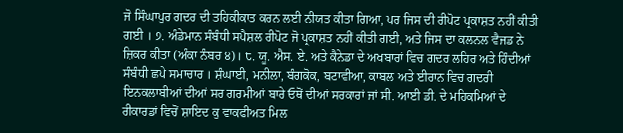ਜੋ ਸਿੰਘਾਪੁਰ ਗਦਰ ਦੀ ਤਹਿਕੀਕਾਤ ਕਰਨ ਲਈ ਨੀਯਤ ਕੀਤਾ ਗਿਆ, ਪਰ ਜਿਸ ਦੀ ਰੀਪੋਟ ਪ੍ਰਕਾਸ਼ਤ ਨਹੀਂ ਕੀਤੀ ਗਈ । ੭. ਅੰਡੇਮਾਨ ਸੰਬੰਧੀ ਸਪੈਸ਼ਲ ਰੀਪੋਟ ਜੋ ਪ੍ਰਕਾਸ਼ਤ ਨਹੀਂ ਕੀਤੀ ਗਈ, ਅਤੇ ਜਿਸ ਦਾ ਕਲਨਲ ਵੈਜਡ ਨੇ ਜ਼ਿਕਰ ਕੀਤਾ (ਅੰਕਾ ਨੰਬਰ ੪)। ੮. ਯੂ. ਐਸ. ਏ. ਅਤੇ ਕੈਨੇਡਾ ਦੇ ਅਖਬਾਰਾਂ ਵਿਚ ਗਦਰ ਲਹਿਰ ਅਤੇ ਹਿੰਦੀਆਂ ਸੰਬੰਧੀ ਛਪੇ ਸਮਾਚਾਰ । ਸ਼ੰਘਾਈ, ਮਨੀਲਾ, ਬੰਗਕੋਕ, ਬਟਾਵੀਆ, ਕਾਬਲ ਅਤੇ ਈਰਾਨ ਵਿਚ ਗਦਰੀ ਇਨਕਲਾਬੀਆਂ ਦੀਆਂ ਸਰ ਗਰਮੀਆਂ ਬਾਰੇ ਓਥੋਂ ਦੀਆਂ ਸਰਕਾਰਾਂ ਜਾਂ ਸੀ. ਆਈ ਡੀ. ਦੇ ਮਹਿਕਮਿਆਂ ਦੇ ਰੀਕਾਰਡਾਂ ਵਿਚੋਂ ਸ਼ਾਇਦ ਕੁ ਵਾਕਫੀਅਤ ਮਿਲ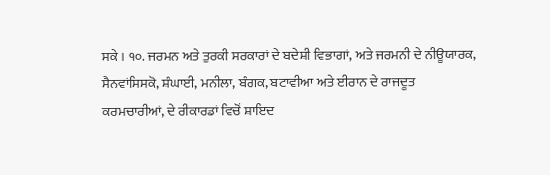ਸਕੇ । ੧੦. ਜਰਮਨ ਅਤੇ ਤੁਰਕੀ ਸਰਕਾਰਾਂ ਦੇ ਬਦੇਸ਼ੀ ਵਿਭਾਗਾਂ, ਅਤੇ ਜਰਮਨੀ ਦੇ ਨੀਊਯਾਰਕ, ਸੈਨਵਾਂਸਿਸਕੋ, ਸ਼ੰਘਾਈ, ਮਨੀਲਾ, ਬੰਗਕ, ਬਟਾਵੀਆ ਅਤੇ ਈਰਾਨ ਦੇ ਰਾਜਦੂਤ ਕਰਮਚਾਰੀਆਂ, ਦੇ ਰੀਕਾਰਡਾਂ ਵਿਚੋਂ ਸ਼ਾਇਦ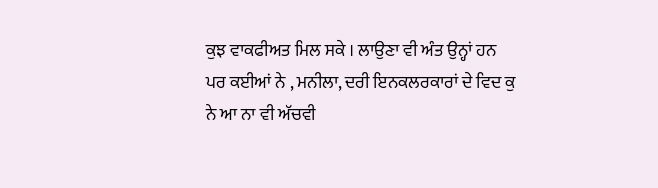ਕੁਝ ਵਾਕਫੀਅਤ ਮਿਲ ਸਕੇ । ਲਾਉਣਾ ਵੀ ਅੰਤ ਉਨ੍ਹਾਂ ਹਨ ਪਰ ਕਈਆਂ ਨੇ , ਮਨੀਲਾ, ਦਰੀ ਇਨਕਲਰਕਾਰਾਂ ਦੇ ਵਿਦ ਕੁ ਨੇ ਆ ਨਾ ਵੀ ਅੱਚਵੀ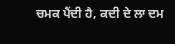ਚਮਕ ਪੈਂਦੀ ਹੈ, ਕਦੀ ਦੇ ਲਾ ਦਮ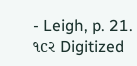- Leigh, p. 21.
૧cર Digitized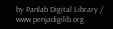by Panlab Digital Library / www penjadigilib.org